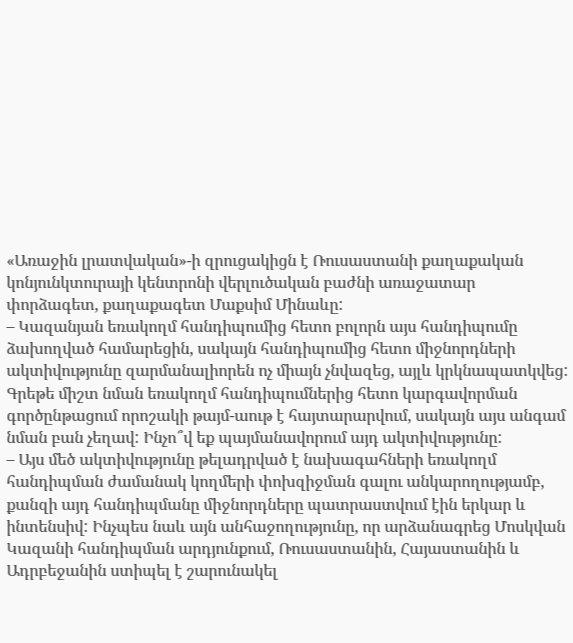«Առաջին լրատվական»-ի զրուցակիցն է Ռուսաստանի քաղաքական կոնյունկտուրայի կենտրոնի վերլուծական բաժնի առաջատար փորձագետ, քաղաքագետ Մաքսիմ Մինաևը:
– Կազանյան եռակողմ հանդիպումից հետո բոլորն այս հանդիպումը ձախողված համարեցին, սակայն հանդիպումից հետո միջնորդների ակտիվությունը զարմանալիորեն ոչ միայն չնվազեց, այլև կրկնապատկվեց: Գրեթե միշտ նման եռակողմ հանդիպումներից հետո կարգավորման գործընթացում որոշակի թայմ-աութ է հայտարարվում, սակայն այս անգամ նման բան չեղավ: Ինչո՞վ եք պայմանավորում այդ ակտիվությունը:
– Այս մեծ ակտիվությունը թելադրված է նախագահների եռակողմ հանդիպման ժամանակ կողմերի փոխզիջման գալու անկարողությամբ, քանզի այդ հանդիպմանը միջնորդները պատրաստվում էին երկար և ինտենսիվ: Ինչպես նաև այն անհաջողությունը, որ արձանագրեց Մոսկվան Կազանի հանդիպման արդյունքում, Ռուսաստանին, Հայաստանին և Ադրբեջանին ստիպել է շարունակել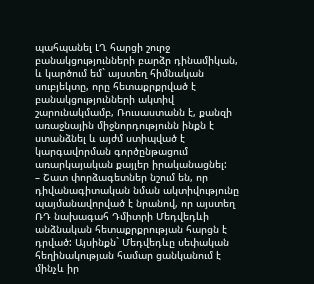պահպանել ԼՂ հարցի շուրջ բանակցությունների բարձր դինամիկան, և կարծում եմ` այստեղ հիմնական սուբյեկտը, որը հետաքրքրված է բանակցությունների ակտիվ շարունակմամբ, Ռուսաստանն է, քանզի առաջնային միջնորդությունն ինքն է ստանձնել և այժմ ստիպված է կարգավորման գործընթացում առարկայական քայլեր իրականացնել:
– Շատ փորձագետներ նշում են, որ դիվանագիտական նման ակտիվությունը պայմանավորված է նրանով, որ այստեղ ՌԴ նախագահ Դմիտրի Մեդվեդևի անձնական հետաքրքրության հարցն է դրված: Այսինքն` Մեդվեդևը սեփական հեղինակության համար ցանկանում է մինչև իր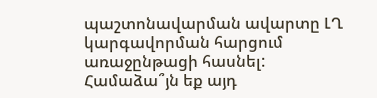պաշտոնավարման ավարտը ԼՂ կարգավորման հարցում առաջընթացի հասնել: Համաձա՞յն եք այդ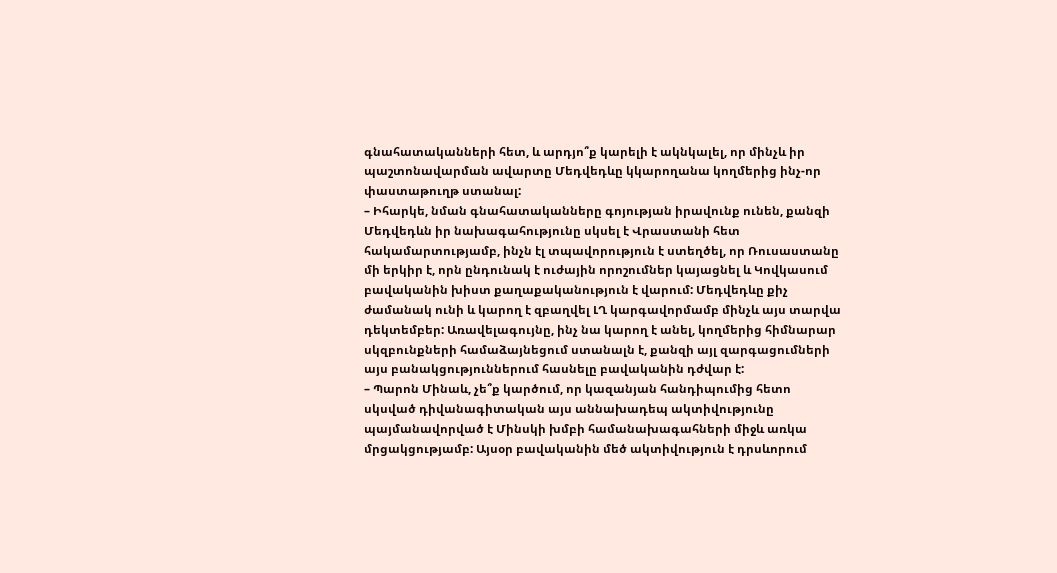գնահատականների հետ, և արդյո՞ք կարելի է ակնկալել, որ մինչև իր պաշտոնավարման ավարտը Մեդվեդևը կկարողանա կողմերից ինչ-որ փաստաթուղթ ստանալ:
– Իհարկե, նման գնահատականները գոյության իրավունք ունեն, քանզի Մեդվեդևն իր նախագահությունը սկսել է Վրաստանի հետ հակամարտությամբ, ինչն էլ տպավորություն է ստեղծել, որ Ռուսաստանը մի երկիր է, որն ընդունակ է ուժային որոշումներ կայացնել և Կովկասում բավականին խիստ քաղաքականություն է վարում: Մեդվեդևը քիչ ժամանակ ունի և կարող է զբաղվել ԼՂ կարգավորմամբ մինչև այս տարվա դեկտեմբեր: Առավելագույնը, ինչ նա կարող է անել, կողմերից հիմնարար սկզբունքների համաձայնեցում ստանալն է, քանզի այլ զարգացումների այս բանակցություններում հասնելը բավականին դժվար է:
– Պարոն Մինաև, չե՞ք կարծում, որ կազանյան հանդիպումից հետո սկսված դիվանագիտական այս աննախադեպ ակտիվությունը պայմանավորված է Մինսկի խմբի համանախագահների միջև առկա մրցակցությամբ: Այսօր բավականին մեծ ակտիվություն է դրսևորում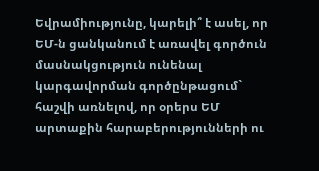Եվրամիությունը, կարելի՞ է ասել, որ ԵՄ-ն ցանկանում է առավել գործուն մասնակցություն ունենալ կարգավորման գործընթացում` հաշվի առնելով, որ օրերս ԵՄ արտաքին հարաբերությունների ու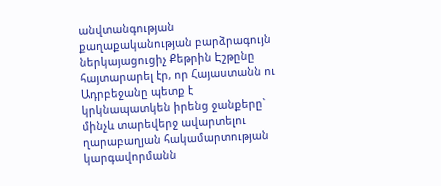անվտանգության քաղաքականության բարձրագույն ներկայացուցիչ Քեթրին Էշթընը հայտարարել էր, որ Հայաստանն ու Ադրբեջանը պետք է կրկնապատկեն իրենց ջանքերը` մինչև տարեվերջ ավարտելու ղարաբաղյան հակամարտության կարգավորմանն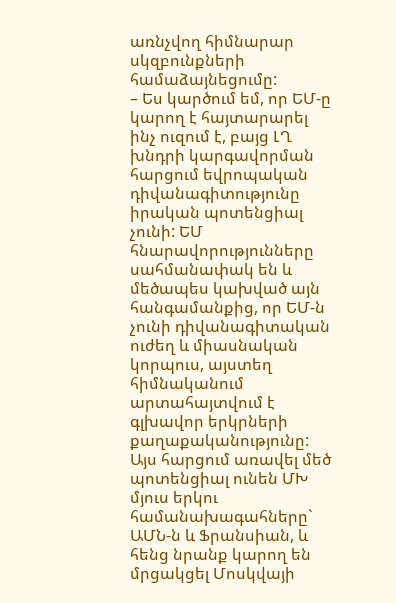առնչվող հիմնարար սկզբունքների համաձայնեցումը:
– Ես կարծում եմ, որ ԵՄ-ը կարող է հայտարարել ինչ ուզում է, բայց ԼՂ խնդրի կարգավորման հարցում եվրոպական դիվանագիտությունը իրական պոտենցիալ չունի: ԵՄ հնարավորությունները սահմանափակ են և մեծապես կախված այն հանգամանքից, որ ԵՄ-ն չունի դիվանագիտական ուժեղ և միասնական կորպուս, այստեղ հիմնականում արտահայտվում է գլխավոր երկրների քաղաքականությունը: Այս հարցում առավել մեծ պոտենցիալ ունեն ՄԽ մյուս երկու համանախագահները` ԱՄՆ-ն և Ֆրանսիան, և հենց նրանք կարող են մրցակցել Մոսկվայի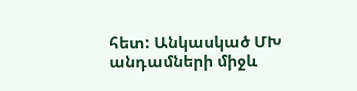հետ: Անկասկած ՄԽ անդամների միջև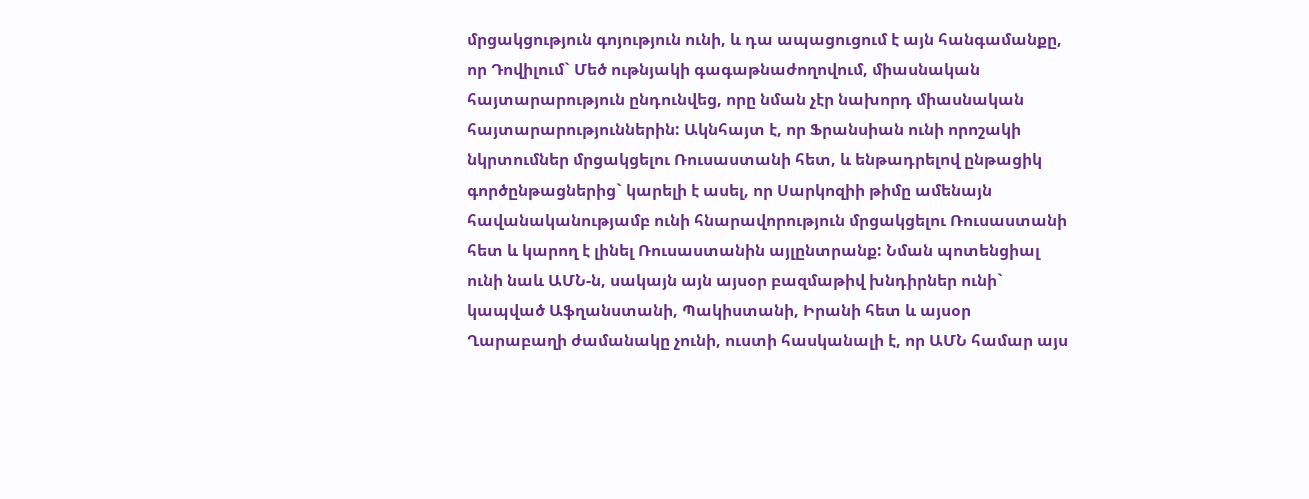մրցակցություն գոյություն ունի, և դա ապացուցում է այն հանգամանքը, որ Դովիլում` Մեծ ութնյակի գագաթնաժողովում, միասնական հայտարարություն ընդունվեց, որը նման չէր նախորդ միասնական հայտարարություններին: Ակնհայտ է, որ Ֆրանսիան ունի որոշակի նկրտումներ մրցակցելու Ռուսաստանի հետ, և ենթադրելով ընթացիկ գործընթացներից` կարելի է ասել, որ Սարկոզիի թիմը ամենայն հավանականությամբ ունի հնարավորություն մրցակցելու Ռուսաստանի հետ և կարող է լինել Ռուսաստանին այլընտրանք: Նման պոտենցիալ ունի նաև ԱՄՆ-ն, սակայն այն այսօր բազմաթիվ խնդիրներ ունի` կապված Աֆղանստանի, Պակիստանի, Իրանի հետ և այսօր Ղարաբաղի ժամանակը չունի, ուստի հասկանալի է, որ ԱՄՆ համար այս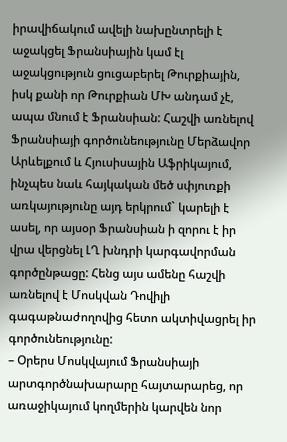իրավիճակում ավելի նախընտրելի է աջակցել Ֆրանսիային կամ էլ աջակցություն ցուցաբերել Թուրքիային, իսկ քանի որ Թուրքիան ՄԽ անդամ չէ, ապա մնում է Ֆրանսիան: Հաշվի առնելով Ֆրանսիայի գործունեությունը Մերձավոր Արևելքում և Հյուսիսային Աֆրիկայում, ինչպես նաև հայկական մեծ սփյուռքի առկայությունը այդ երկրում` կարելի է ասել, որ այսօր Ֆրանսիան ի զորու է իր վրա վերցնել ԼՂ խնդրի կարգավորման գործընթացը: Հենց այս ամենը հաշվի առնելով է Մոսկվան Դովիլի գագաթնաժողովից հետո ակտիվացրել իր գործունեությունը:
– Օրերս Մոսկվայում Ֆրանսիայի արտգործնախարարը հայտարարեց, որ առաջիկայում կողմերին կարվեն նոր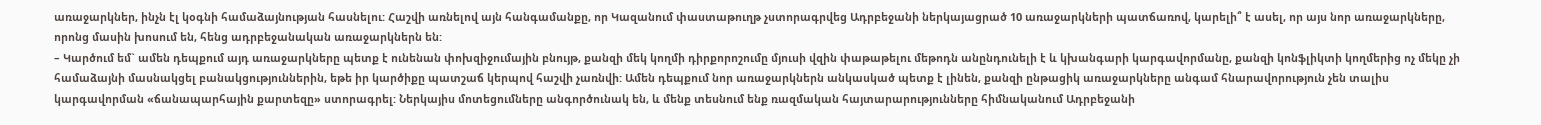առաջարկներ, ինչն էլ կօգնի համաձայնության հասնելու: Հաշվի առնելով այն հանգամանքը, որ Կազանում փաստաթուղթ չստորագրվեց Ադրբեջանի ներկայացրած 10 առաջարկների պատճառով, կարելի՞ է ասել, որ այս նոր առաջարկները, որոնց մասին խոսում են, հենց ադրբեջանական առաջարկներն են:
– Կարծում եմ` ամեն դեպքում այդ առաջարկները պետք է ունենան փոխզիջումային բնույթ, քանզի մեկ կողմի դիրքորոշումը մյուսի վզին փաթաթելու մեթոդն անընդունելի է և կխանգարի կարգավորմանը, քանզի կոնֆլիկտի կողմերից ոչ մեկը չի համաձայնի մասնակցել բանակցություններին, եթե իր կարծիքը պատշաճ կերպով հաշվի չառնվի: Ամեն դեպքում նոր առաջարկներն անկասկած պետք է լինեն, քանզի ընթացիկ առաջարկները անգամ հնարավորություն չեն տալիս կարգավորման «ճանապարհային քարտեզը» ստորագրել: Ներկայիս մոտեցումները անգործունակ են, և մենք տեսնում ենք ռազմական հայտարարությունները հիմնականում Ադրբեջանի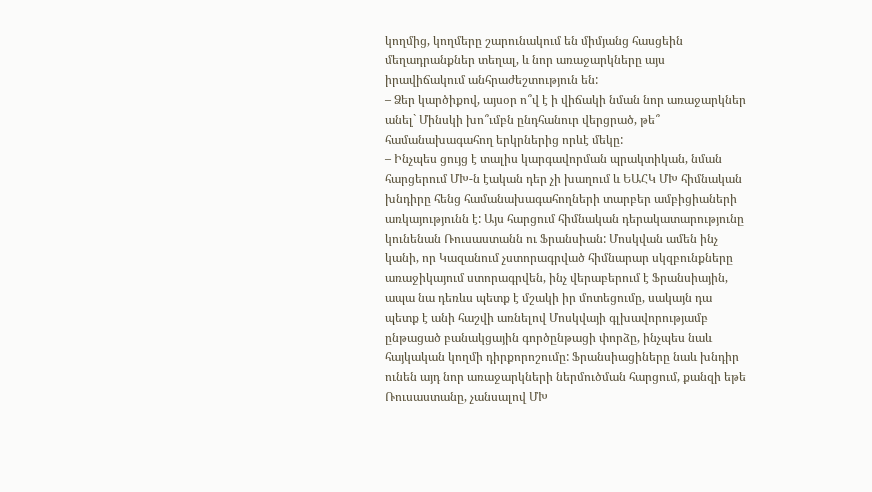կողմից, կողմերը շարունակում են միմյանց հասցեին մեղադրանքներ տեղալ, և նոր առաջարկները այս իրավիճակում անհրաժեշտություն են:
– Ձեր կարծիքով, այսօր ո՞վ է ի վիճակի նման նոր առաջարկներ անել` Մինսկի խո՞ւմբն ընդհանուր վերցրած, թե՞ համանախագահող երկրներից որևէ մեկը:
– Ինչպես ցույց է տալիս կարգավորման պրակտիկան, նման հարցերում ՄԽ-ն էական դեր չի խաղում և ԵԱՀԿ ՄԽ հիմնական խնդիրը հենց համանախագահողների տարբեր ամբիցիաների առկայությունն է: Այս հարցում հիմնական դերակատարությունը կունենան Ռուսաստանն ու Ֆրանսիան: Մոսկվան ամեն ինչ կանի, որ Կազանում չստորագրված հիմնարար սկզբունքները առաջիկայում ստորագրվեն, ինչ վերաբերում է Ֆրանսիային, ապա նա դեռևս պետք է մշակի իր մոտեցումը, սակայն դա պետք է անի հաշվի առնելով Մոսկվայի գլխավորությամբ ընթացած բանակցային գործընթացի փորձը, ինչպես նաև հայկական կողմի դիրքորոշումը: Ֆրանսիացիները նաև խնդիր ունեն այդ նոր առաջարկների ներմուծման հարցում, քանզի եթե Ռուսաստանը, չանսալով ՄԽ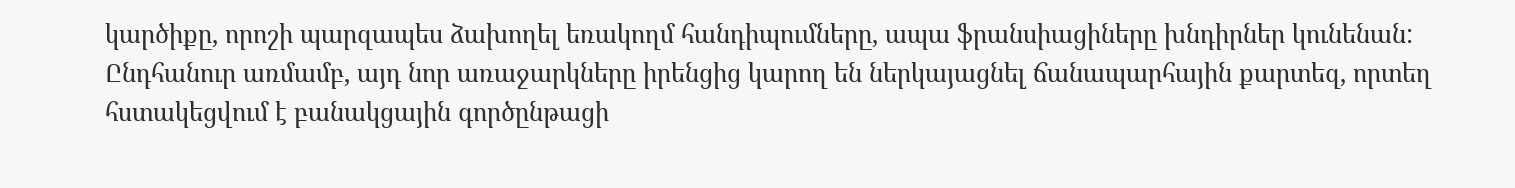կարծիքը, որոշի պարզապես ձախողել եռակողմ հանդիպումները, ապա ֆրանսիացիները խնդիրներ կունենան: Ընդհանուր առմամբ, այդ նոր առաջարկները իրենցից կարող են ներկայացնել ճանապարհային քարտեզ, որտեղ հստակեցվում է բանակցային գործընթացի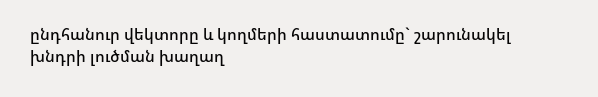ընդհանուր վեկտորը և կողմերի հաստատումը` շարունակել խնդրի լուծման խաղաղ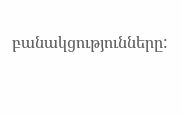բանակցությունները: